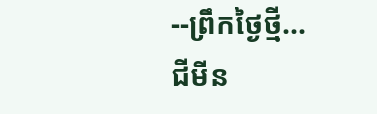--ព្រឹកថ្ងៃថ្មី...
ជីមីន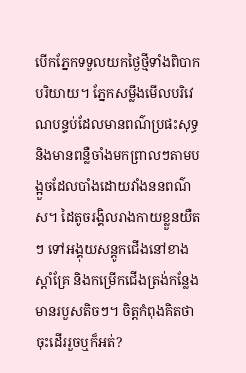បើកភ្នែកទទួលយកថ្ងៃថ្មីទាំងពិបាកបរិយាយ។ ភ្នែកសម្លឹងមើលបរិវេណបន្ទប់ដែលមានពណ៌ប្រផះសុទ្ធ និងមានពន្លឺចាំងមកព្រាលៗតាមបង្អួចដែលបាំងដោយវាំងននពណ៌ស។ ដៃតូចរង្គិលរាងកាយខ្លួនយឺតៗ ទៅអង្គុយសន្តូកជើងនៅខាងស្តាំគ្រែ និងកម្រើកជើងត្រង់កន្លែងមានរបួសតិចៗ។ ចិត្តកំពុងគិតថាចុះដើររួចឬក៏អត់?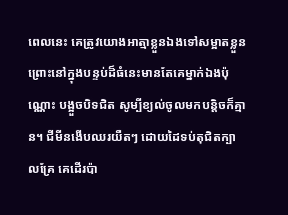ពេលនេះ គេត្រូវយោងអាត្មាខ្លួនឯងទៅសម្អាតខ្លួន ព្រោះនៅក្នុងបន្ទប់ដ៏ធំនេះមានតែគេម្នាក់ឯងប៉ុណ្ណោះ បង្អួចបិទជិត សូម្បីខ្យល់ចូលមកបន្តិចក៏គ្មាន។ ជីមីនងើបឈរយឺតៗ ដោយដៃទប់តុជិតក្បាលគ្រែ គេដើរប៉ា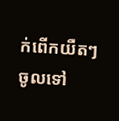ក់ពើកយឺតៗ ចូលទៅ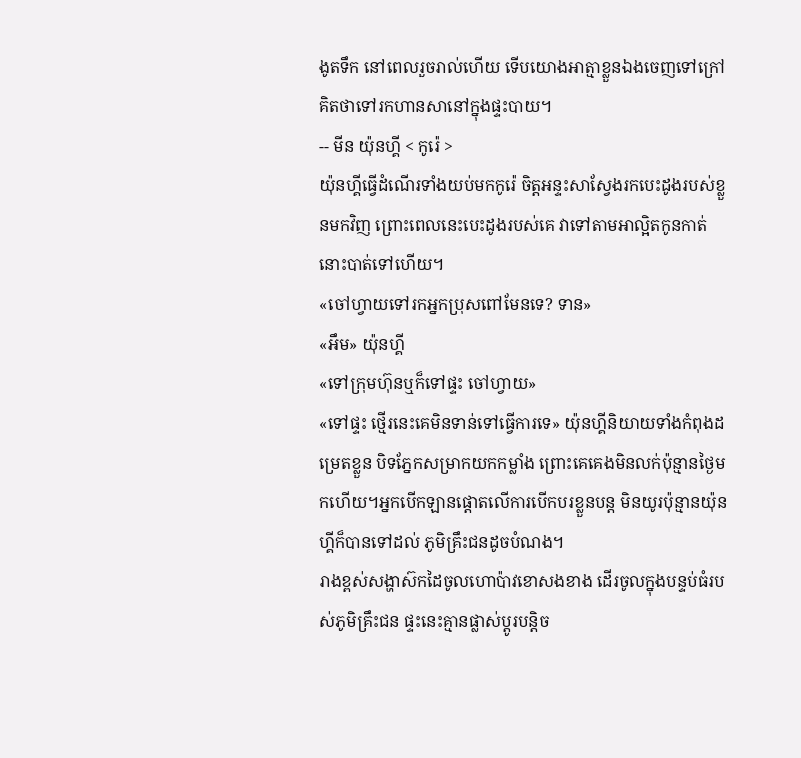ងូតទឹក នៅពេលរួចរាល់ហើយ ទើបយោងអាត្មាខ្លួនឯងចេញទៅក្រៅ គិតថាទៅរកហានសានៅក្នុងផ្ទះបាយ។
-- មីន យ៉ុនហ្គី < កូរ៉េ >
យ៉ុនហ្គីធ្វើដំណើរទាំងយប់មកកូរ៉េ ចិត្តអន្ទះសាស្វែងរកបេះដូងរបស់ខ្លួនមកវិញ ព្រោះពេលនេះបេះដូងរបស់គេ វាទៅតាមអាល្អិតកូនកាត់នោះបាត់ទៅហើយ។
«ចៅហ្វាយទៅរកអ្នកប្រុសពៅមែនទេ? ទាន»
«អឹម» យ៉ុនហ្គី
«ទៅក្រុមហ៊ុនឬក៏ទៅផ្ទះ ចៅហ្វាយ»
«ទៅផ្ទះ ថ្មើរនេះគេមិនទាន់ទៅធ្វើការទេ» យ៉ុនហ្គីនិយាយទាំងកំពុងដម្រេតខ្លួន បិទភ្នែកសម្រាកយកកម្លាំង ព្រោះគេគេងមិនលក់ប៉ុន្មានថ្ងៃមកហើយ។អ្នកបើកឡានផ្តោតលើការបើកបរខ្លួនបន្ត មិនយូរប៉ុន្មានយ៉ុនហ្គីក៏បានទៅដល់ ភូមិគ្រឹះជនដូចបំណង។
រាងខ្ពស់សង្ហាស៊កដៃចូលហោប៉ាវខោសងខាង ដើរចូលក្នុងបន្ទប់ធំរបស់ភូមិគ្រឹះជន ផ្ទះនេះគ្មានផ្លាស់ប្តូរបន្តិច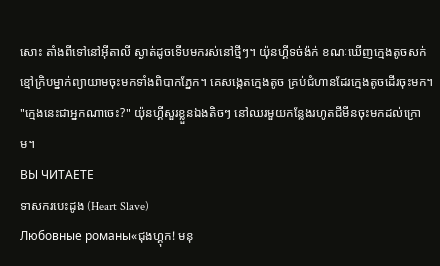សោះ តាំងពីទៅនៅអ៊ីតាលី ស្ងាត់ដូចទើបមករស់នៅថ្មីៗ។ យ៉ុនហ្គីទច់ង៉ក់ ខណៈឃើញក្មេងតូចសក់ខ្មៅក្រិបម្នាក់ព្យាយាមចុះមកទាំងពិបាកភ្នែក។ គេសង្កេតក្មេងតូច គ្រប់ជំហានដែរក្មេងតូចដើរចុះមក។
"ក្មេងនេះជាអ្នកណាចេះ?" យ៉ុនហ្គីសួរខ្លួនឯងតិចៗ នៅឈរមួយកន្លែងរហូតជីមីនចុះមកដល់ក្រោម។
ВЫ ЧИТАЕТЕ
ទាសករបេះដូង (Heart Slave)
Любовные романы«ជុងហ្គុក! មនុ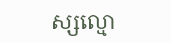ស្សល្មោ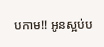បកាម!! អូនស្អប់ប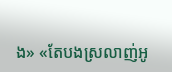ង» «តែបងស្រលាញ់អូ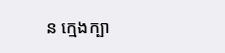ន ក្មេងក្បា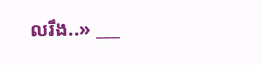លរឹង..» ___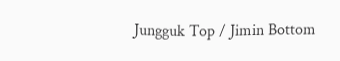Jungguk Top / Jimin Bottom